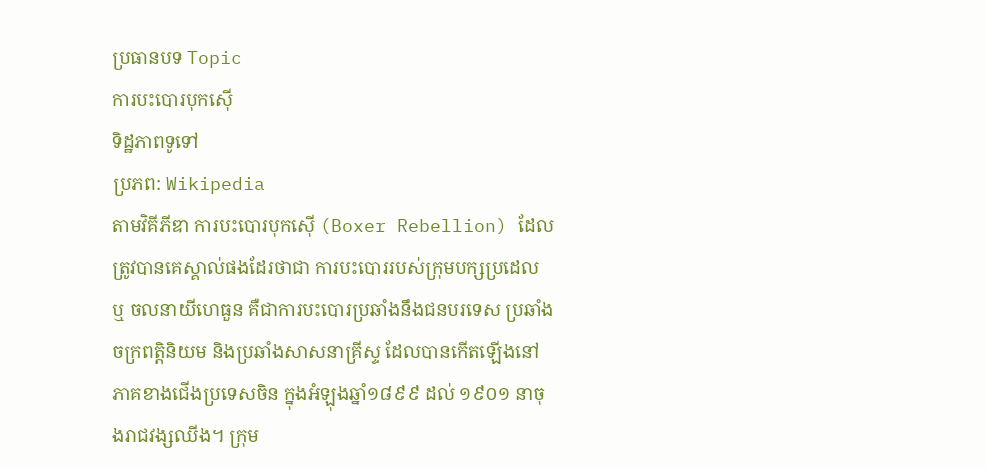ប្រធានបទ Topic
ការបះបោរបុកស៊ើ
ទិដ្ឋភាពទូទៅ
ប្រភព: Wikipedia
តាមវិគីភីឌា ការបះបោរបុកស៊ើ (Boxer Rebellion) ដែលត្រូវបានគេស្គាល់ផងដែរថាជា ការបះបោររបស់ក្រុមបក្សប្រដេល ឬ ចលនាយីហេធួន គឺជាការបះបោរប្រឆាំងនឹងជនបរទេស ប្រឆាំងចក្រពត្តិនិយម និងប្រឆាំងសាសនាគ្រីស្ទ ដែលបានកើតឡើងនៅភាគខាងជើងប្រទេសចិន ក្នុងអំឡុងឆ្នាំ១៨៩៩ ដល់ ១៩០១ នាចុងរាជវង្សឈីង។ ក្រុម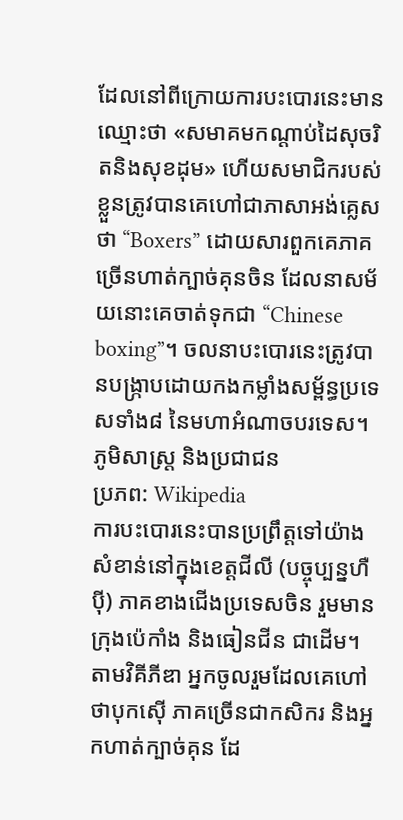ដែលនៅពីក្រោយការបះបោរនេះមានឈ្មោះថា «សមាគមកណ្តាប់ដៃសុចរិតនិងសុខដុម» ហើយសមាជិករបស់ខ្លួនត្រូវបានគេហៅជាភាសាអង់គ្លេសថា “Boxers” ដោយសារពួកគេភាគច្រើនហាត់ក្បាច់គុនចិន ដែលនាសម័យនោះគេចាត់ទុកជា “Chinese boxing”។ ចលនាបះបោរនេះត្រូវបានបង្ក្រាបដោយកងកម្លាំងសម្ព័ន្ធប្រទេសទាំង៨ នៃមហាអំណាចបរទេស។
ភូមិសាស្ត្រ និងប្រជាជន
ប្រភព: Wikipedia
ការបះបោរនេះបានប្រព្រឹត្តទៅយ៉ាងសំខាន់នៅក្នុងខេត្តជីលី (បច្ចុប្បន្នហឺប៉ី) ភាគខាងជើងប្រទេសចិន រួមមានក្រុងប៉េកាំង និងធៀនជីន ជាដើម។ តាមវិគីភីឌា អ្នកចូលរួមដែលគេហៅថាបុកស៊ើ ភាគច្រើនជាកសិករ និងអ្នកហាត់ក្បាច់គុន ដែ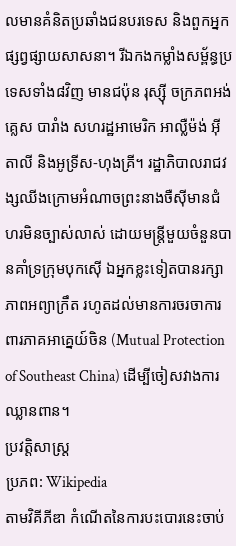លមានគំនិតប្រឆាំងជនបរទេស និងពួកអ្នកផ្សព្វផ្សាយសាសនា។ រីឯកងកម្លាំងសម្ព័ន្ធប្រទេសទាំង៨វិញ មានជប៉ុន រុស្ស៊ី ចក្រភពអង់គ្លេស បារាំង សហរដ្ឋអាមេរិក អាល្លឺម៉ង់ អ៊ីតាលី និងអូទ្រីស-ហុងគ្រី។ រដ្ឋាភិបាលរាជវង្សឈីងក្រោមអំណាចព្រះនាងចឺស៊ីមានជំហរមិនច្បាស់លាស់ ដោយមន្ត្រីមួយចំនួនបានគាំទ្រក្រុមបុកស៊ើ ឯអ្នកខ្លះទៀតបានរក្សាភាពអព្យាក្រឹត រហូតដល់មានការចរចាការពារភាគអាគ្នេយ៍ចិន (Mutual Protection of Southeast China) ដើម្បីចៀសវាងការឈ្លានពាន។
ប្រវត្តិសាស្ត្រ
ប្រភព: Wikipedia
តាមវិគីភីឌា កំណើតនៃការបះបោរនេះចាប់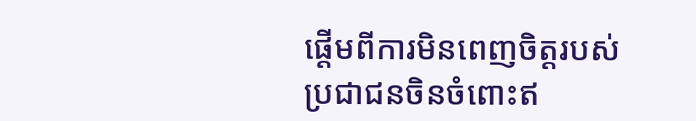ផ្តើមពីការមិនពេញចិត្តរបស់ប្រជាជនចិនចំពោះឥ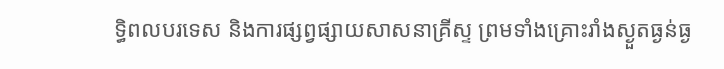ទ្ធិពលបរទេស និងការផ្សព្វផ្សាយសាសនាគ្រីស្ទ ព្រមទាំងគ្រោះរាំងស្ងួតធ្ងន់ធ្ង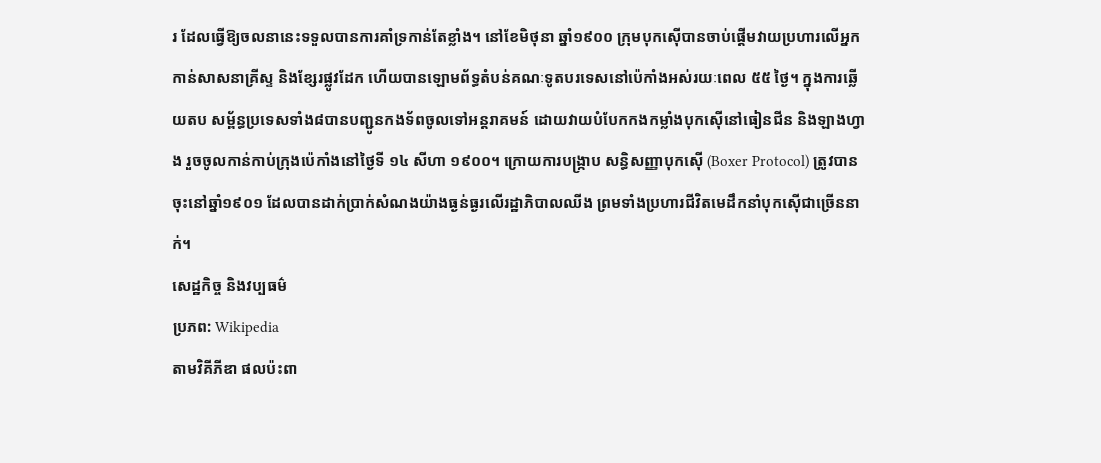រ ដែលធ្វើឱ្យចលនានេះទទួលបានការគាំទ្រកាន់តែខ្លាំង។ នៅខែមិថុនា ឆ្នាំ១៩០០ ក្រុមបុកស៊ើបានចាប់ផ្តើមវាយប្រហារលើអ្នកកាន់សាសនាគ្រីស្ទ និងខ្សែរផ្លូវដែក ហើយបានឡោមព័ទ្ធតំបន់គណៈទូតបរទេសនៅប៉េកាំងអស់រយៈពេល ៥៥ ថ្ងៃ។ ក្នុងការឆ្លើយតប សម្ព័ន្ធប្រទេសទាំង៨បានបញ្ជូនកងទ័ពចូលទៅអន្តរាគមន៍ ដោយវាយបំបែកកងកម្លាំងបុកស៊ើនៅធៀនជីន និងឡាងហ្វាង រួចចូលកាន់កាប់ក្រុងប៉េកាំងនៅថ្ងៃទី ១៤ សីហា ១៩០០។ ក្រោយការបង្ក្រាប សន្ធិសញ្ញាបុកស៊ើ (Boxer Protocol) ត្រូវបានចុះនៅឆ្នាំ១៩០១ ដែលបានដាក់ប្រាក់សំណងយ៉ាងធ្ងន់ធ្ងរលើរដ្ឋាភិបាលឈីង ព្រមទាំងប្រហារជីវិតមេដឹកនាំបុកស៊ើជាច្រើននាក់។
សេដ្ឋកិច្ច និងវប្បធម៌
ប្រភព: Wikipedia
តាមវិគីភីឌា ផលប៉ះពា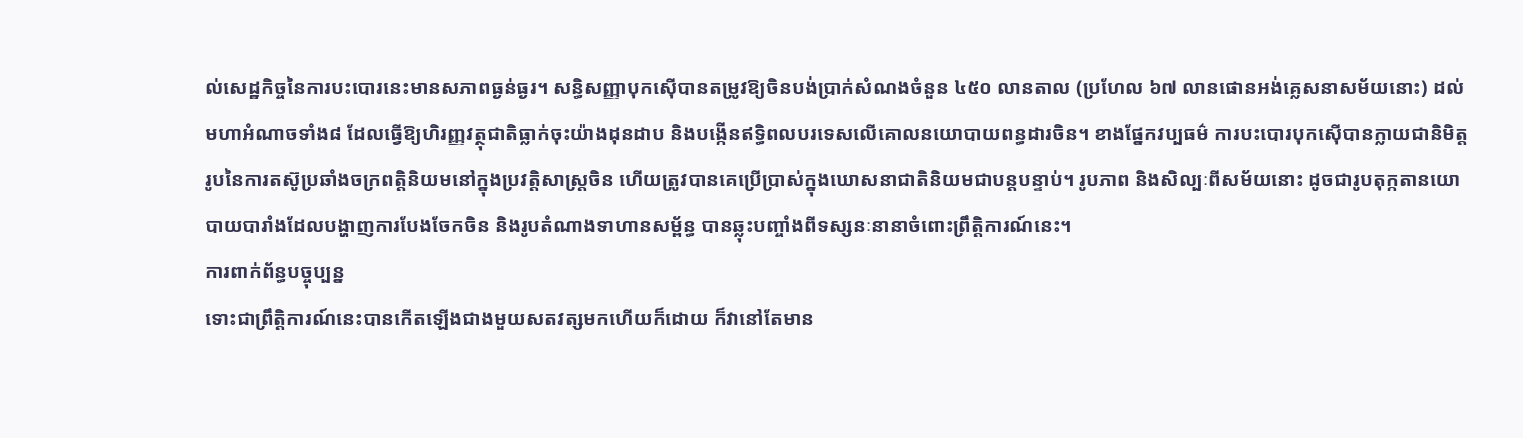ល់សេដ្ឋកិច្ចនៃការបះបោរនេះមានសភាពធ្ងន់ធ្ងរ។ សន្ធិសញ្ញាបុកស៊ើបានតម្រូវឱ្យចិនបង់ប្រាក់សំណងចំនួន ៤៥០ លានតាល (ប្រហែល ៦៧ លានផោនអង់គ្លេសនាសម័យនោះ) ដល់មហាអំណាចទាំង៨ ដែលធ្វើឱ្យហិរញ្ញវត្ថុជាតិធ្លាក់ចុះយ៉ាងដុនដាប និងបង្កើនឥទ្ធិពលបរទេសលើគោលនយោបាយពន្ធដារចិន។ ខាងផ្នែកវប្បធម៌ ការបះបោរបុកស៊ើបានក្លាយជានិមិត្តរូបនៃការតស៊ូប្រឆាំងចក្រពត្តិនិយមនៅក្នុងប្រវត្តិសាស្ត្រចិន ហើយត្រូវបានគេប្រើប្រាស់ក្នុងឃោសនាជាតិនិយមជាបន្តបន្ទាប់។ រូបភាព និងសិល្បៈពីសម័យនោះ ដូចជារូបតុក្កតានយោបាយបារាំងដែលបង្ហាញការបែងចែកចិន និងរូបតំណាងទាហានសម្ព័ន្ធ បានឆ្លុះបញ្ចាំងពីទស្សនៈនានាចំពោះព្រឹត្តិការណ៍នេះ។
ការពាក់ព័ន្ធបច្ចុប្បន្ន
ទោះជាព្រឹត្តិការណ៍នេះបានកើតឡើងជាងមួយសតវត្សមកហើយក៏ដោយ ក៏វានៅតែមាន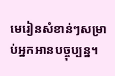មេរៀនសំខាន់ៗសម្រាប់អ្នកអានបច្ចុប្បន្ន។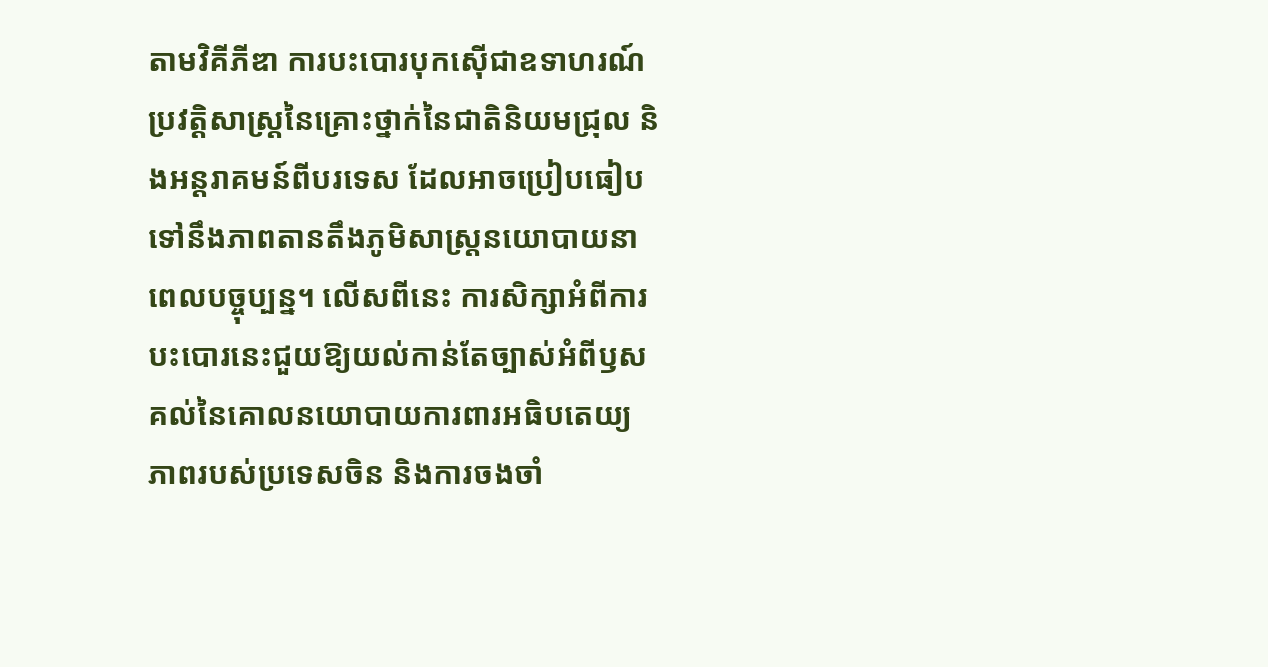តាមវិគីភីឌា ការបះបោរបុកស៊ើជាឧទាហរណ៍ប្រវត្តិសាស្ត្រនៃគ្រោះថ្នាក់នៃជាតិនិយមជ្រុល និងអន្តរាគមន៍ពីបរទេស ដែលអាចប្រៀបធៀបទៅនឹងភាពតានតឹងភូមិសាស្ត្រនយោបាយនាពេលបច្ចុប្បន្ន។ លើសពីនេះ ការសិក្សាអំពីការបះបោរនេះជួយឱ្យយល់កាន់តែច្បាស់អំពីឫសគល់នៃគោលនយោបាយការពារអធិបតេយ្យភាពរបស់ប្រទេសចិន និងការចងចាំ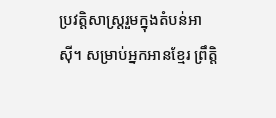ប្រវត្តិសាស្ត្ររួមក្នុងតំបន់អាស៊ី។ សម្រាប់អ្នកអានខ្មែរ ព្រឹត្តិ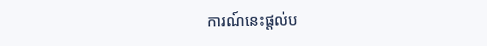ការណ៍នេះផ្តល់ប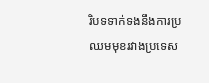រិបទទាក់ទងនឹងការប្រឈមមុខរវាងប្រទេស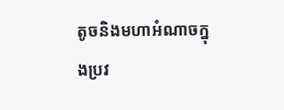តូចនិងមហាអំណាចក្នុងប្រវ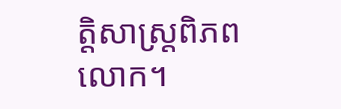ត្តិសាស្ត្រពិភពលោក។